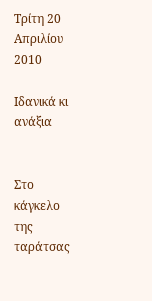Τρίτη 20 Απριλίου 2010

Ιδανικά κι ανάξια


Στο κάγκελο της ταράτσας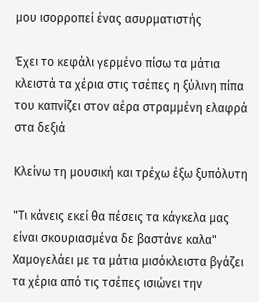μου ισορροπεί ένας ασυρματιστής

Έχει το κεφάλι γερμένο πίσω τα μάτια κλειστά τα χέρια στις τσέπες η ξύλινη πίπα του καπνίζει στον αέρα στραμμένη ελαφρά στα δεξιά

Κλείνω τη μουσική και τρέχω έξω ξυπόλυτη

"Τι κάνεις εκεί θα πέσεις τα κάγκελα μας είναι σκουριασμένα δε βαστάνε καλα"
Χαμογελάει με τα μάτια μισόκλειστα βγάζει τα χέρια από τις τσέπες ισιώνει την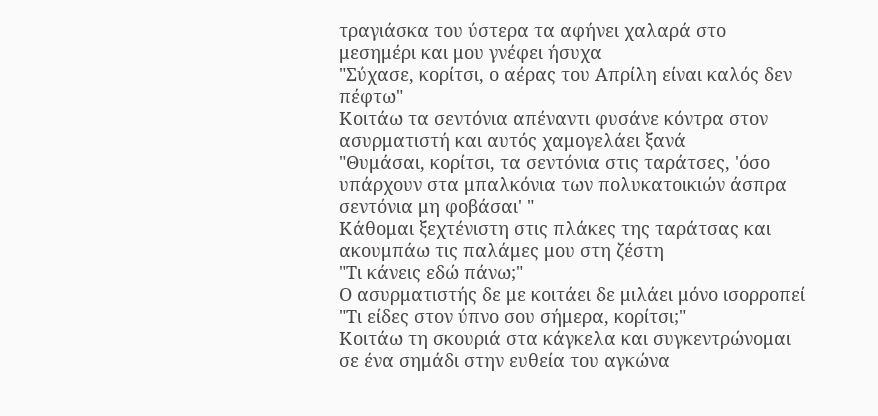τραγιάσκα του ύστερα τα αφήνει χαλαρά στο μεσημέρι και μου γνέφει ήσυχα
"Σύχασε, κορίτσι, ο αέρας του Απρίλη είναι καλός δεν πέφτω"
Κοιτάω τα σεντόνια απέναντι φυσάνε κόντρα στον ασυρματιστή και αυτός χαμογελάει ξανά
"Θυμάσαι, κορίτσι, τα σεντόνια στις ταράτσες, 'όσο υπάρχουν στα μπαλκόνια των πολυκατοικιών άσπρα σεντόνια μη φοβάσαι' "
Κάθομαι ξεχτένιστη στις πλάκες της ταράτσας και ακουμπάω τις παλάμες μου στη ζέστη
"Τι κάνεις εδώ πάνω;"
Ο ασυρματιστής δε με κοιτάει δε μιλάει μόνο ισορροπεί
"Τι είδες στον ύπνο σου σήμερα, κορίτσι;"
Κοιτάω τη σκουριά στα κάγκελα και συγκεντρώνομαι σε ένα σημάδι στην ευθεία του αγκώνα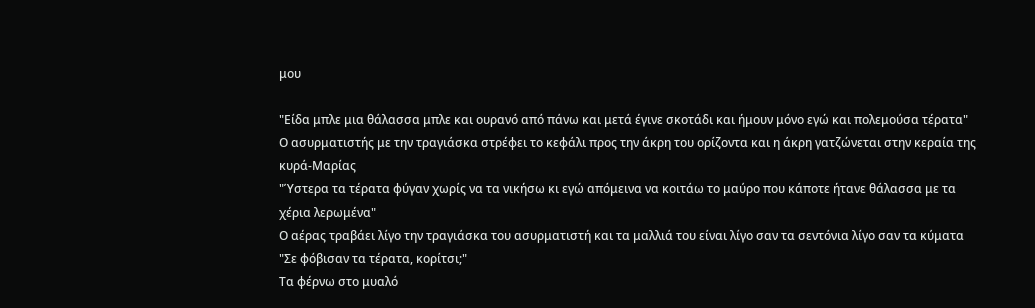μου

"Είδα μπλε μια θάλασσα μπλε και ουρανό από πάνω και μετά έγινε σκοτάδι και ήμουν μόνο εγώ και πολεμούσα τέρατα"
Ο ασυρματιστής με την τραγιάσκα στρέφει το κεφάλι προς την άκρη του ορίζοντα και η άκρη γατζώνεται στην κεραία της κυρά-Μαρίας
"Ύστερα τα τέρατα φύγαν χωρίς να τα νικήσω κι εγώ απόμεινα να κοιτάω το μαύρο που κάποτε ήτανε θάλασσα με τα χέρια λερωμένα"
Ο αέρας τραβάει λίγο την τραγιάσκα του ασυρματιστή και τα μαλλιά του είναι λίγο σαν τα σεντόνια λίγο σαν τα κύματα
"Σε φόβισαν τα τέρατα, κορίτσι;"
Τα φέρνω στο μυαλό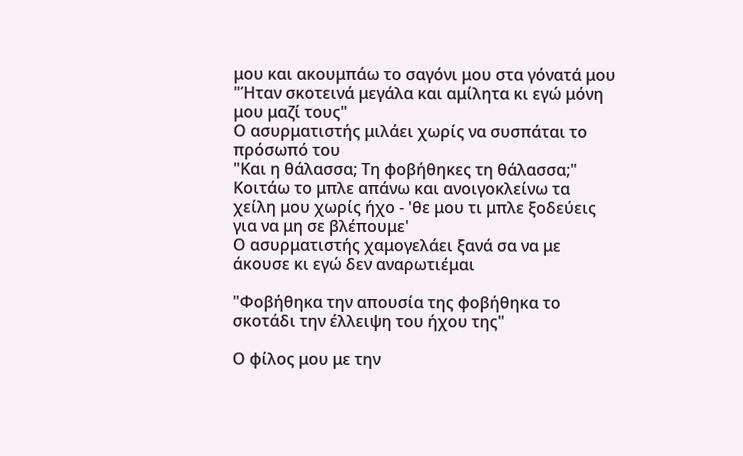μου και ακουμπάω το σαγόνι μου στα γόνατά μου
"Ήταν σκοτεινά μεγάλα και αμίλητα κι εγώ μόνη μου μαζί τους"
Ο ασυρματιστής μιλάει χωρίς να συσπάται το πρόσωπό του
"Και η θάλασσα; Τη φοβήθηκες τη θάλασσα;"
Κοιτάω το μπλε απάνω και ανοιγοκλείνω τα χείλη μου χωρίς ήχο - 'θε μου τι μπλε ξοδεύεις για να μη σε βλέπουμε'
Ο ασυρματιστής χαμογελάει ξανά σα να με άκουσε κι εγώ δεν αναρωτιέμαι

"Φοβήθηκα την απουσία της φοβήθηκα το σκοτάδι την έλλειψη του ήχου της"

Ο φίλος μου με την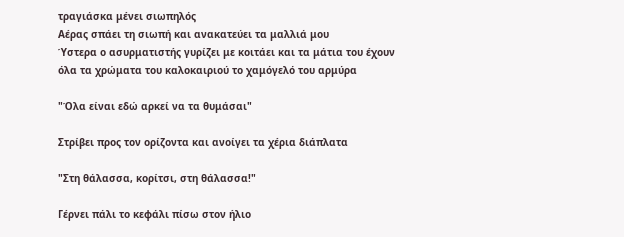τραγιάσκα μένει σιωπηλός
Αέρας σπάει τη σιωπή και ανακατεύει τα μαλλιά μου
Ύστερα ο ασυρματιστής γυρίζει με κοιτάει και τα μάτια του έχουν όλα τα χρώματα του καλοκαιριού το χαμόγελό του αρμύρα

"Όλα είναι εδώ αρκεί να τα θυμάσαι"

Στρίβει προς τον ορίζοντα και ανοίγει τα χέρια διάπλατα

"Στη θάλασσα, κορίτσι, στη θάλασσα!"

Γέρνει πάλι το κεφάλι πίσω στον ήλιο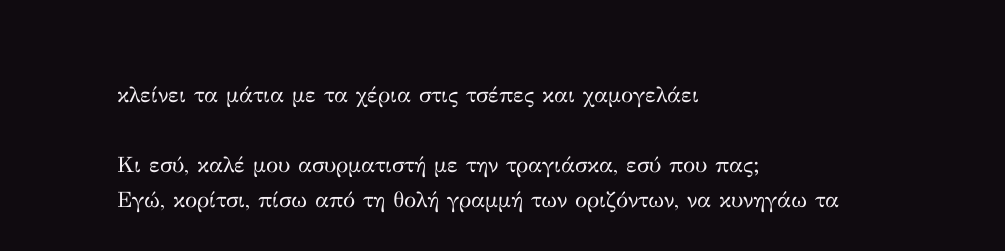κλείνει τα μάτια με τα χέρια στις τσέπες και χαμογελάει

Κι εσύ, καλέ μου ασυρματιστή με την τραγιάσκα, εσύ που πας;
Εγώ, κορίτσι, πίσω από τη θολή γραμμή των οριζόντων, να κυνηγάω τα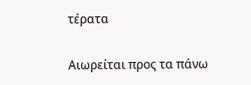τέρατα

Αιωρείται προς τα πάνω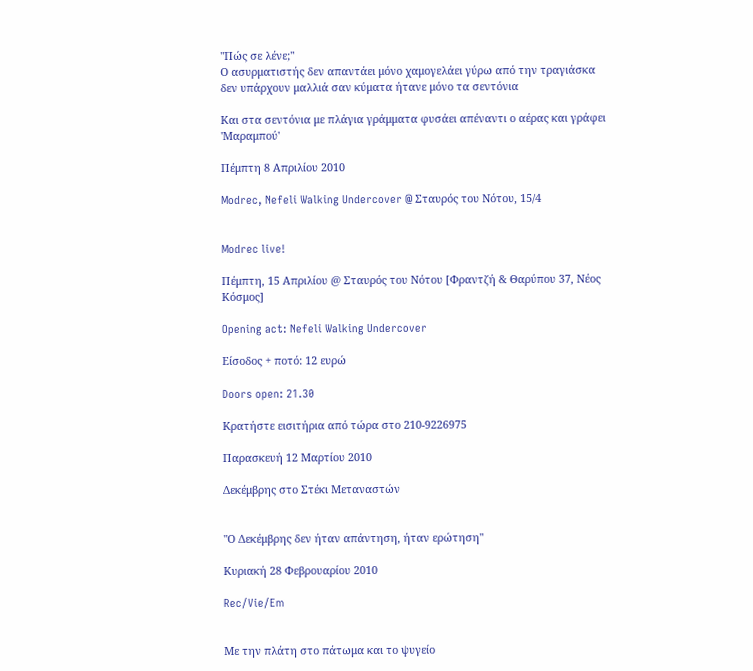"Πώς σε λένε;"
Ο ασυρματιστής δεν απαντάει μόνο χαμογελάει γύρω από την τραγιάσκα δεν υπάρχουν μαλλιά σαν κύματα ήτανε μόνο τα σεντόνια

Και στα σεντόνια με πλάγια γράμματα φυσάει απέναντι ο αέρας και γράφει 'Μαραμπού'

Πέμπτη 8 Απριλίου 2010

Modrec, Nefeli Walking Undercover @ Σταυρός του Νότου, 15/4


Modrec live!

Πέμπτη, 15 Απριλίου @ Σταυρός του Νότου [Φραντζή & Θαρύπου 37, Νέος Κόσμος]

Opening act: Nefeli Walking Undercover

Είσοδος + ποτό: 12 ευρώ

Doors open: 21.30

Κρατήστε εισιτήρια από τώρα στο 210-9226975

Παρασκευή 12 Μαρτίου 2010

Δεκέμβρης στο Στέκι Μεταναστών


"Ο Δεκέμβρης δεν ήταν απάντηση, ήταν ερώτηση"

Κυριακή 28 Φεβρουαρίου 2010

Rec/Vie/Em


Με την πλάτη στο πάτωμα και το ψυγείο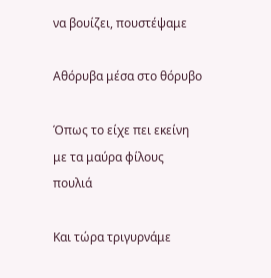να βουίζει, πουστέψαμε

Αθόρυβα μέσα στο θόρυβο

Όπως το είχε πει εκείνη με τα μαύρα φίλους πουλιά

Και τώρα τριγυρνάμε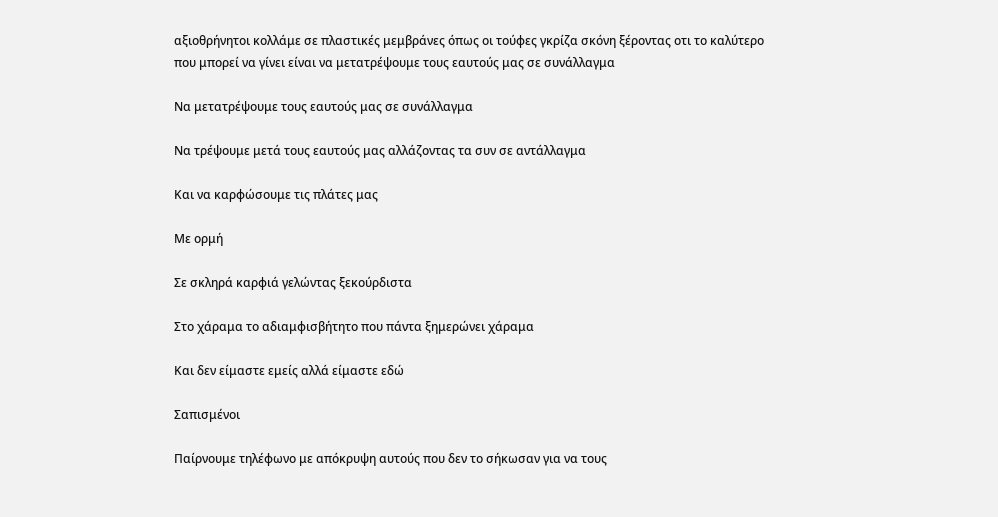αξιοθρήνητοι κολλάμε σε πλαστικές μεμβράνες όπως οι τούφες γκρίζα σκόνη ξέροντας οτι το καλύτερο που μπορεί να γίνει είναι να μετατρέψουμε τους εαυτούς μας σε συνάλλαγμα

Να μετατρέψουμε τους εαυτούς μας σε συνάλλαγμα

Να τρέψουμε μετά τους εαυτούς μας αλλάζοντας τα συν σε αντάλλαγμα

Και να καρφώσουμε τις πλάτες μας

Με ορμή

Σε σκληρά καρφιά γελώντας ξεκούρδιστα

Στο χάραμα το αδιαμφισβήτητο που πάντα ξημερώνει χάραμα

Και δεν είμαστε εμείς αλλά είμαστε εδώ

Σαπισμένοι

Παίρνουμε τηλέφωνο με απόκρυψη αυτούς που δεν το σήκωσαν για να τους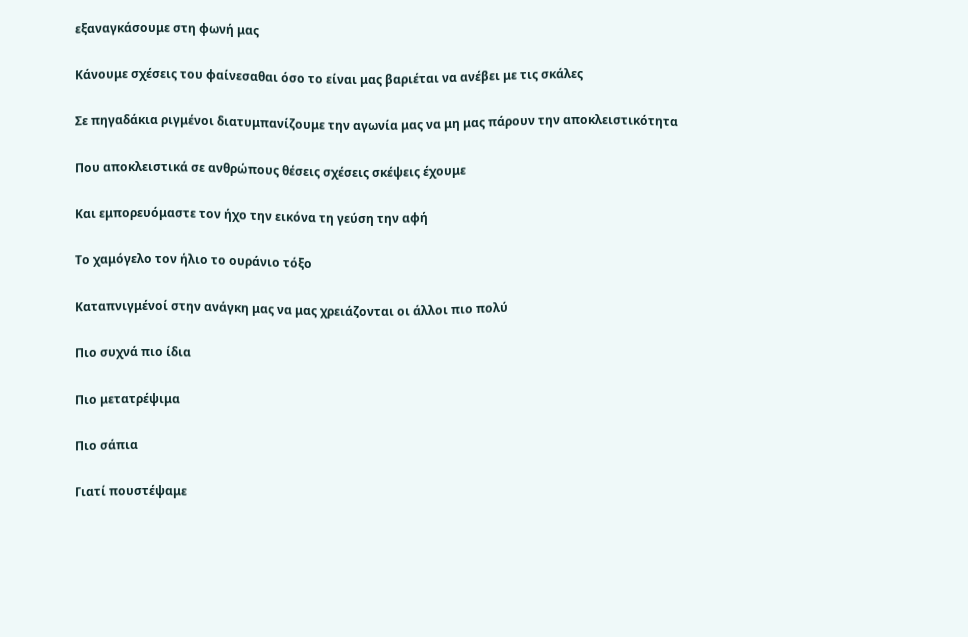εξαναγκάσουμε στη φωνή μας

Κάνουμε σχέσεις του φαίνεσαθαι όσο το είναι μας βαριέται να ανέβει με τις σκάλες

Σε πηγαδάκια ριγμένοι διατυμπανίζουμε την αγωνία μας να μη μας πάρουν την αποκλειστικότητα

Που αποκλειστικά σε ανθρώπους θέσεις σχέσεις σκέψεις έχουμε

Και εμπορευόμαστε τον ήχο την εικόνα τη γεύση την αφή

Το χαμόγελο τον ήλιο το ουράνιο τόξο

Καταπνιγμένοί στην ανάγκη μας να μας χρειάζονται οι άλλοι πιο πολύ

Πιο συχνά πιο ίδια

Πιο μετατρέψιμα

Πιο σάπια

Γιατί πουστέψαμε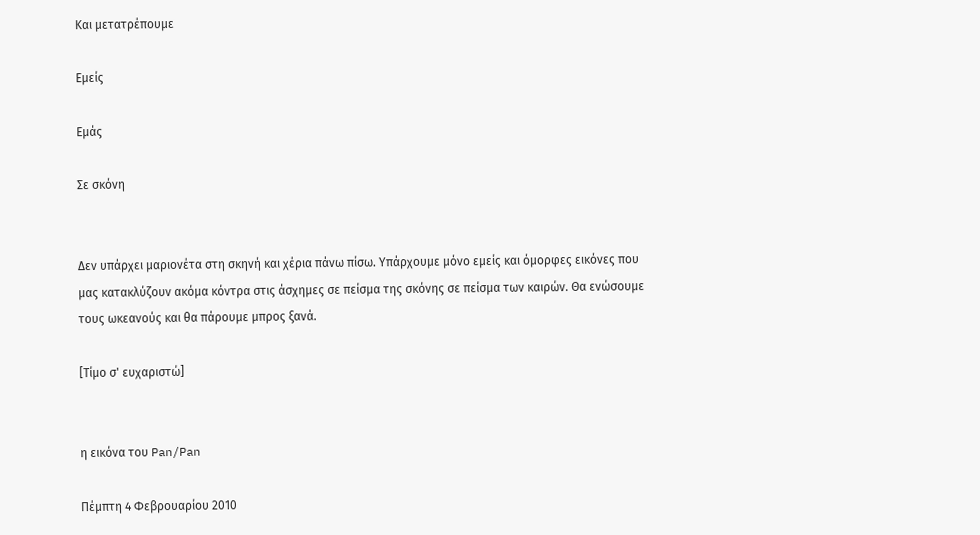Και μετατρέπουμε

Εμείς

Εμάς

Σε σκόνη


Δεν υπάρχει μαριονέτα στη σκηνή και χέρια πάνω πίσω. Υπάρχουμε μόνο εμείς και όμορφες εικόνες που μας κατακλύζουν ακόμα κόντρα στις άσχημες σε πείσμα της σκόνης σε πείσμα των καιρών. Θα ενώσουμε τους ωκεανούς και θα πάρουμε μπρος ξανά.

[Τίμο σ' ευχαριστώ]


η εικόνα του Pan/Pan

Πέμπτη 4 Φεβρουαρίου 2010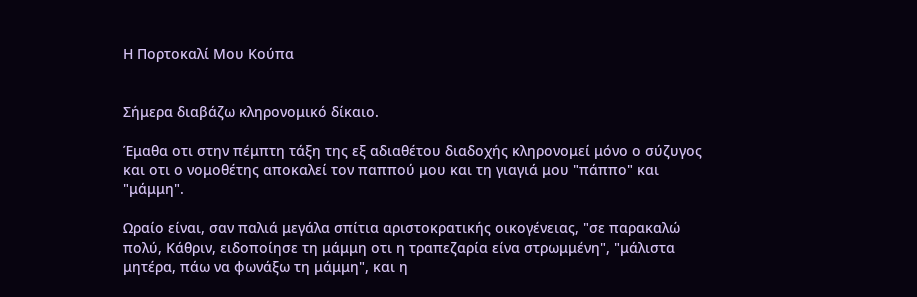Η Πορτοκαλί Μου Κούπα


Σήμερα διαβάζω κληρονομικό δίκαιο.

Έμαθα οτι στην πέμπτη τάξη της εξ αδιαθέτου διαδοχής κληρονομεί μόνο ο σύζυγος και οτι ο νομοθέτης αποκαλεί τον παππού μου και τη γιαγιά μου "πάππο" και "μάμμη".

Ωραίο είναι, σαν παλιά μεγάλα σπίτια αριστοκρατικής οικογένειας, "σε παρακαλώ πολύ, Κάθριν, ειδοποίησε τη μάμμη οτι η τραπεζαρία είνα στρωμμένη", "μάλιστα μητέρα, πάω να φωνάξω τη μάμμη", και η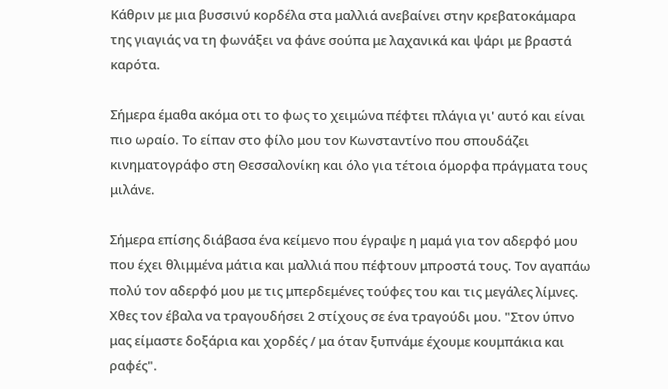Κάθριν με μια βυσσινύ κορδέλα στα μαλλιά ανεβαίνει στην κρεβατοκάμαρα της γιαγιάς να τη φωνάξει να φάνε σούπα με λαχανικά και ψάρι με βραστά καρότα.

Σήμερα έμαθα ακόμα οτι το φως το χειμώνα πέφτει πλάγια γι' αυτό και είναι πιο ωραίο. Το είπαν στο φίλο μου τον Κωνσταντίνο που σπουδάζει κινηματογράφο στη Θεσσαλονίκη και όλο για τέτοια όμορφα πράγματα τους μιλάνε.

Σήμερα επίσης διάβασα ένα κείμενο που έγραψε η μαμά για τον αδερφό μου που έχει θλιμμένα μάτια και μαλλιά που πέφτουν μπροστά τους. Τον αγαπάω πολύ τον αδερφό μου με τις μπερδεμένες τούφες του και τις μεγάλες λίμνες. Χθες τον έβαλα να τραγουδήσει 2 στίχους σε ένα τραγούδι μου. "Στον ύπνο μας είμαστε δοξάρια και χορδές / μα όταν ξυπνάμε έχουμε κουμπάκια και ραφές".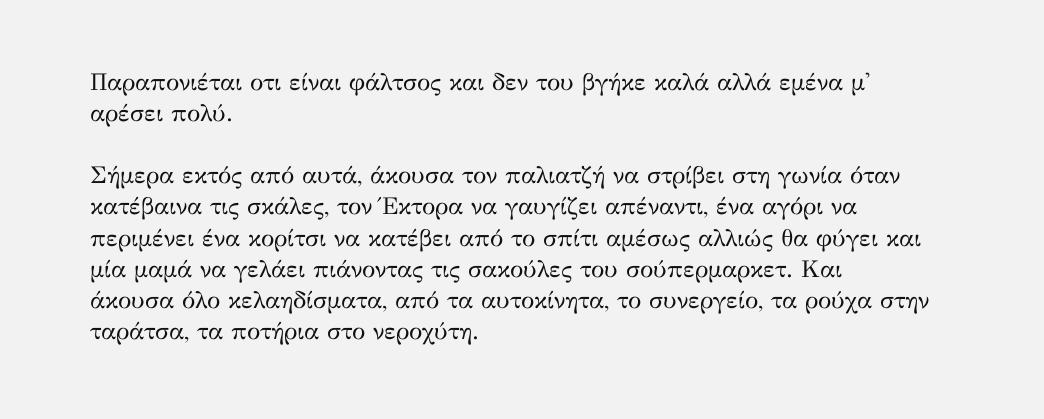Παραπονιέται οτι είναι φάλτσος και δεν του βγήκε καλά αλλά εμένα μ' αρέσει πολύ.

Σήμερα εκτός από αυτά, άκουσα τον παλιατζή να στρίβει στη γωνία όταν κατέβαινα τις σκάλες, τον Έκτορα να γαυγίζει απέναντι, ένα αγόρι να περιμένει ένα κορίτσι να κατέβει από το σπίτι αμέσως αλλιώς θα φύγει και μία μαμά να γελάει πιάνοντας τις σακούλες του σούπερμαρκετ. Και άκουσα όλο κελαηδίσματα, από τα αυτοκίνητα, το συνεργείο, τα ρούχα στην ταράτσα, τα ποτήρια στο νεροχύτη.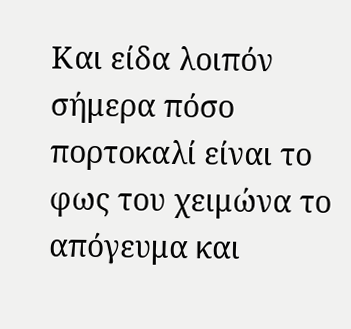Και είδα λοιπόν σήμερα πόσο πορτοκαλί είναι το φως του χειμώνα το απόγευμα και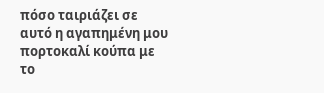πόσο ταιριάζει σε αυτό η αγαπημένη μου πορτοκαλί κούπα με το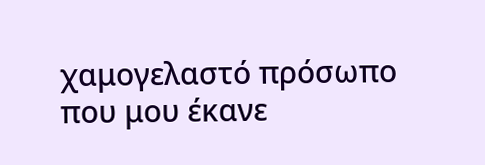χαμογελαστό πρόσωπο που μου έκανε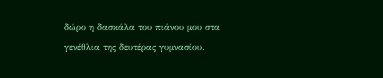δώρο η δασκάλα του πιάνου μου στα γενέθλια της δευτέρας γυμνασίου.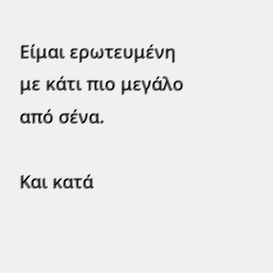Είμαι ερωτευμένη με κάτι πιο μεγάλο από σένα.

Και κατά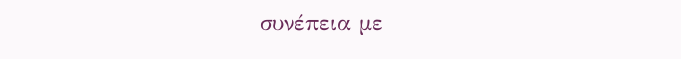συνέπεια με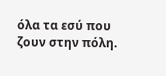όλα τα εσύ που ζουν στην πόλη.